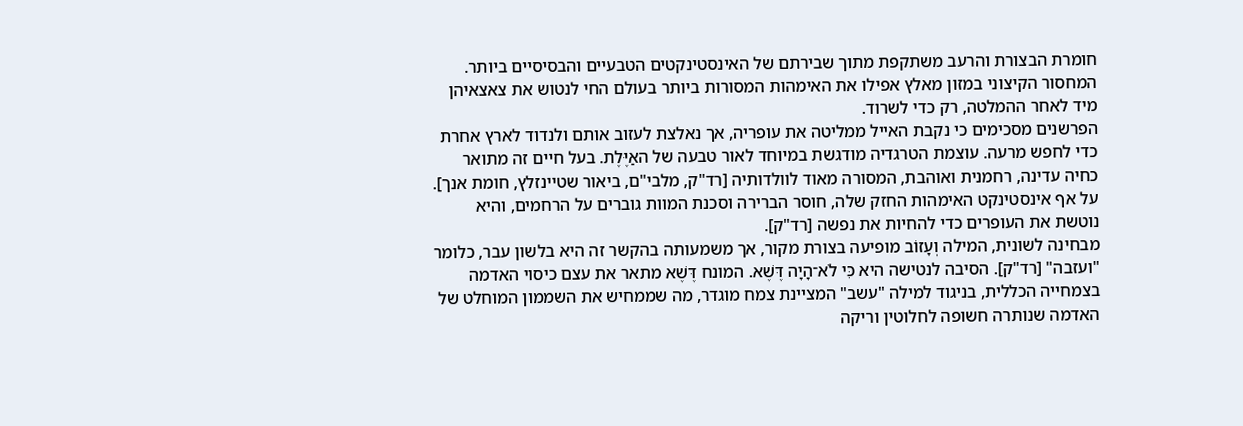חומרת הבצורת והרעב משתקפת מתוך שבירתם של האינסטינקטים הטבעיים והבסיסיים ביותר. המחסור הקיצוני במזון מאלץ אפילו את האימהות המסורות ביותר בעולם החי לנטוש את צאצאיהן מיד לאחר ההמלטה, רק כדי לשרוד.
הפרשנים מסכימים כי נקבת האייל ממליטה את עופריה, אך נאלצת לעזוב אותם ולנדוד לארץ אחרת כדי לחפש מרעה. עוצמת הטרגדיה מודגשת במיוחד לאור טבעה של האַיֶּלֶת. בעל חיים זה מתואר כחיה עדינה, רחמנית ואוהבת, המסורה מאוד לוולדותיה [רד"ק, מלבי"ם, ביאור שטיינזלץ, חומת אנך]. על אף אינסטינקט האימהות החזק שלה, חוסר הברירה וסכנת המוות גוברים על הרחמים, והיא נוטשת את העופרים כדי להחיות את נפשה [רד"ק].
מבחינה לשונית, המילה וְעָזוֹב מופיעה בצורת מקור, אך משמעותה בהקשר זה היא בלשון עבר, כלומר "ועזבה" [רד"ק]. הסיבה לנטישה היא כִּי לֹא־הָיָה דֶּשֶׁא. המונח דֶּשֶׁא מתאר את עצם כיסוי האדמה בצמחייה הכללית, בניגוד למילה "עשב" המציינת צמח מוגדר, מה שממחיש את השממון המוחלט של האדמה שנותרה חשופה לחלוטין וריקה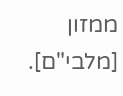ממזון [מלבי"ם].